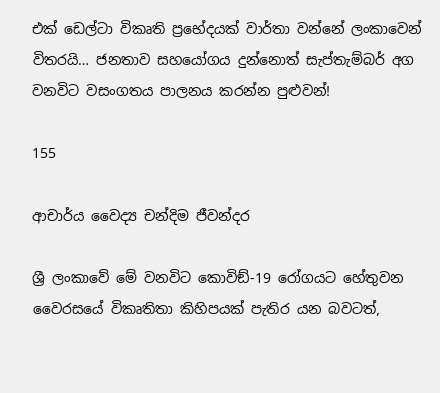එක් ඩෙල්ටා විකෘති ප්‍රභේදයක් වාර්තා වන්නේ ලංකාවෙන් විතරයි… ජනතාව සහයෝගය දුන්නොත් සැප්තැම්බර් අග වනවිට වසංගතය පාලනය කරන්න පුළුවන්!

155

ආචාර්ය වෛද්‍ය චන්දිම ජීවන්දර

ශ්‍රී ලංකාවේ මේ වනවිට කොවිඞ්-19 රෝගයට හේතුවන වෛරසයේ විකෘතිතා කිහිපයක් පැතිර යන බවටත්,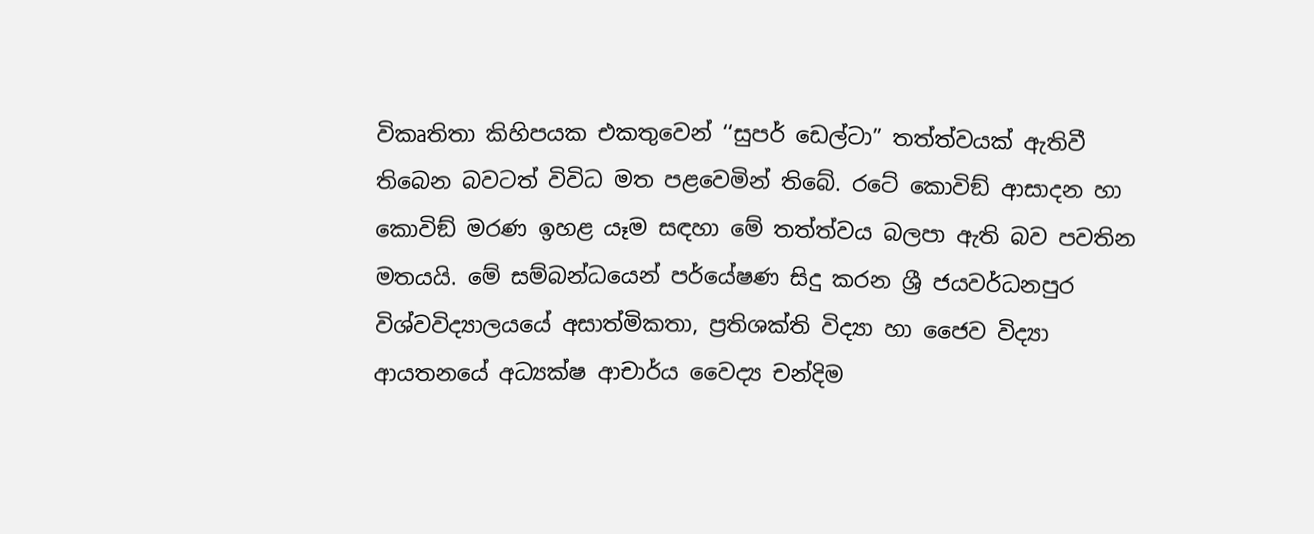විකෘතිතා කිහිපයක එකතුවෙන් ‘‘සුපර් ඩෙල්ටා” තත්ත්වයක් ඇතිවී තිබෙන බවටත් විවිධ මත පළවෙමින් තිබේ. රටේ කොවිඞ් ආසාදන හා කොවිඞ් මරණ ඉහළ යෑම සඳහා මේ තත්ත්වය බලපා ඇති බව පවතින මතයයි. මේ සම්බන්ධයෙන් පර්යේෂණ සිදු කරන ශ්‍රී ජයවර්ධනපුර විශ්වවිද්‍යාලයයේ අසාත්මිකතා, ප්‍රතිශක්ති විද්‍යා හා ජෛව විද්‍යා ආයතනයේ අධ්‍යක්ෂ ආචාර්ය වෛද්‍ය චන්දිම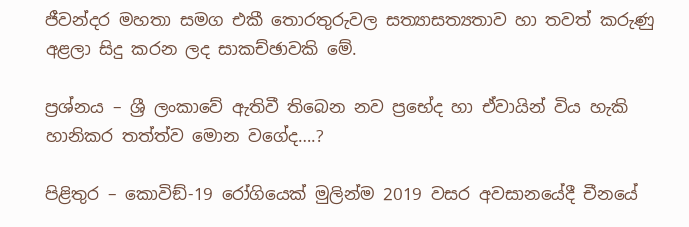ජීවන්දර මහතා සමග එකී තොරතුරුවල සත්‍යාසත්‍යතාව හා තවත් කරුණු අළලා සිදු කරන ලද සාකච්ඡාවකි මේ.

ප්‍රශ්නය – ශ්‍රී ලංකාවේ ඇතිවී තිබෙන නව ප්‍රභේද හා ඒවායින් විය හැකි හානිකර තත්ත්ව මොන වගේද….?

පිළිතුර – කොවිඞ්-19 රෝගියෙක් මුලින්ම 2019 වසර අවසානයේදී චීනයේ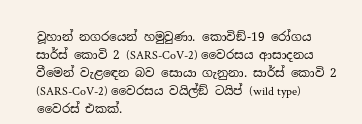වූහාන් නගරයෙන් හමුවුණා. කොවිඞ්-19 රෝගය සාර්ස් කොවි 2 (SARS-CoV-2) වෛරසය ආසාදනය වීමෙන් වැළඳෙන බව සොයා ගැනුනා. සාර්ස් කොවි 2 (SARS-CoV-2) වෛරසය වයිල්ඞ් ටයිප් (wild type) වෛරස් එකක්.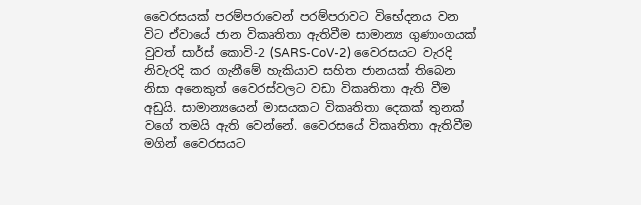වෛරසයක් පරම්පරාවෙන් පරම්පරාවට විභේදනය වන විට ඒවායේ ජාන විකෘතිතා ඇතිවීම සාමාන්‍ය ගුණාංගයක් වුවත් සාර්ස් කොවි-2 (SARS-CoV-2) වෛරසයට වැරදි නිවැරදි කර ගැනීමේ හැකියාව සහිත ජානයක් තිබෙන නිසා අනෙකුත් වෛරස්වලට වඩා විකෘතිතා ඇති වීම අඩුයි. සාමාන්‍යයෙන් මාසයකට විකෘතිතා දෙකක් තුනක් වගේ තමයි ඇති වෙන්නේ. වෛරසයේ විකෘතිතා ඇතිවීම මගින් වෛරසයට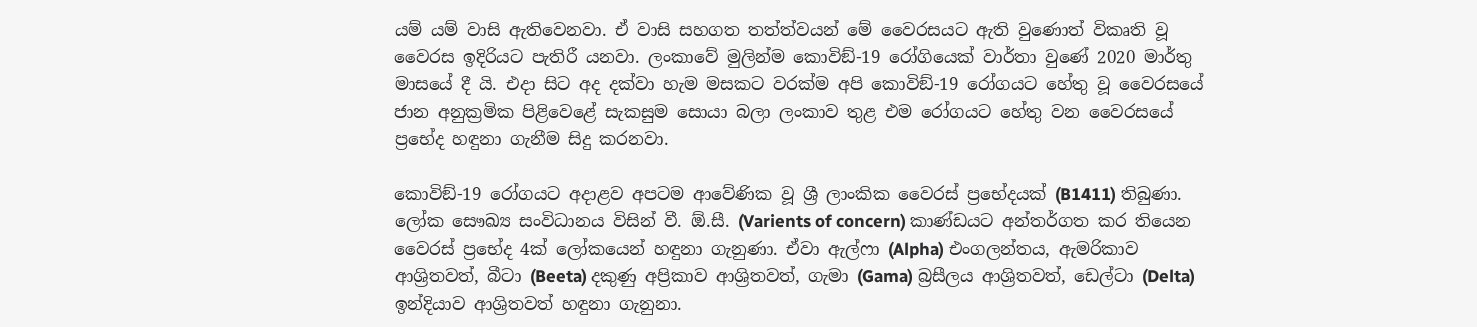යම් යම් වාසි ඇතිවෙනවා. ඒ වාසි සහගත තත්ත්වයන් මේ වෛරසයට ඇති වුණොත් විකෘති වූ වෛරස ඉදිරියට පැතිරී යනවා. ලංකාවේ මුලින්ම කොවිඞ්-19 රෝගියෙක් වාර්තා වුණේ 2020 මාර්තු මාසයේ දී යි. එදා සිට අද දක්වා හැම මසකට වරක්ම අපි කොවිඞ්-19 රෝගයට හේතු වූ වෛරසයේ ජාන අනුක්‍රමික පිළිවෙළේ සැකසුම සොයා බලා ලංකාව තුළ එම රෝගයට හේතු වන වෛරසයේ ප්‍රභේද හඳුනා ගැනීම සිදු කරනවා.

කොවිඞ්-19 රෝගයට අදාළව අපටම ආවේණික වූ ශ්‍රී ලාංකික වෛරස් ප්‍රභේදයක් (B1411) තිබුණා. ලෝක සෞඛ්‍ය සංවිධානය විසින් වී. ඕ.සී. (Varients of concern) කාණ්ඩයට අන්තර්ගත කර තියෙන වෛරස් ප්‍රභේද 4ක් ලෝකයෙන් හඳුනා ගැනුණා. ඒවා ඇල්ෆා (Alpha) එංගලන්තය, ඇමරිකාව ආශ්‍රිතවත්, බීටා (Beeta) දකුණු අප්‍රිකාව ආශ්‍රිතවත්, ගැමා (Gama) බ්‍රසීලය ආශ්‍රිතවත්, ඩෙල්ටා (Delta) ඉන්දියාව ආශ්‍රිතවත් හඳුනා ගැනුනා.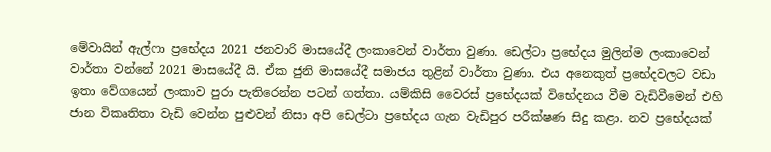මේවායින් ඇල්ෆා ප්‍රභේදය 2021 ජනවාරි මාසයේදී ලංකාවෙන් වාර්තා වුණා. ඩෙල්ටා ප්‍රභේදය මුලින්ම ලංකාවෙන් වාර්තා වන්නේ 2021 මාසයේදී යි. ඒක ජුනි මාසයේදී සමාජය තුළින් වාර්තා වුණා. එය අනෙකුත් ප්‍රභේදවලට වඩා ඉතා වේගයෙන් ලංකාව පුරා පැතිරෙන්න පටන් ගත්තා. යම්කිසි වෛරස් ප්‍රභේදයක් විභේදනය වීම වැඩිවීමෙන් එහි ජාන විකෘතිතා වැඩි වෙන්න පුළුවන් නිසා අපි ඩෙල්ටා ප්‍රභේදය ගැන වැඩිපුර පරීක්ෂණ සිදු කළා. නව ප්‍රභේදයක්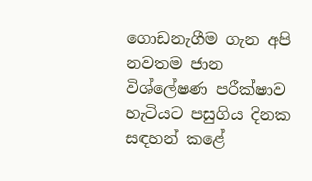ගොඩනැගීම ගැන අපි නවතම ජාන විශ්ලේෂණ පරීක්ෂාව හැටියට පසුගිය දිනක සඳහන් කළේ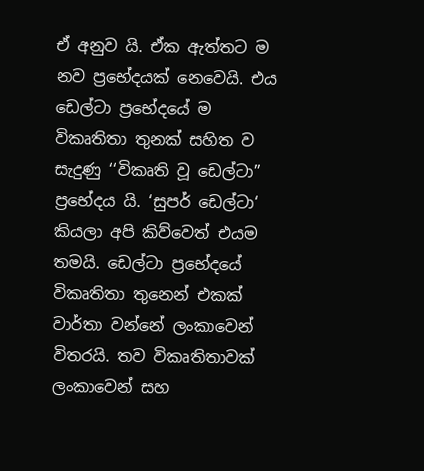ඒ අනුව යි. ඒක ඇත්තට ම නව ප්‍රභේදයක් නෙවෙයි. එය ඩෙල්ටා ප්‍රභේදයේ ම විකෘතිතා තුනක් සහිත ව සැදුණු ‘‘විකෘති වූ ඩෙල්ටා” ප්‍රභේදය යි. ‘සුපර් ඩෙල්ටා‘ කියලා අපි කිව්වෙත් එයම තමයි. ඩෙල්ටා ප්‍රභේදයේ විකෘතිතා තුනෙන් එකක් වාර්තා වන්නේ ලංකාවෙන් විතරයි. තව විකෘතිතාවක් ලංකාවෙන් සහ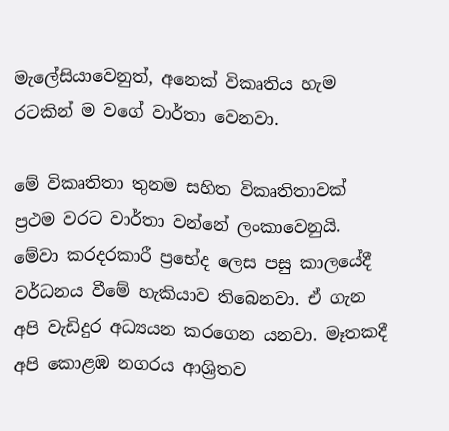මැලේසියාවෙනුත්, අනෙක් විකෘතිය හැම රටකින් ම වගේ වාර්තා වෙනවා.

මේ විකෘතිතා තුනම සහිත විකෘතිතාවක් ප්‍රථම වරට වාර්තා වන්නේ ලංකාවෙනුයි. මේවා කරදරකාරී ප්‍රභේද ලෙස පසු කාලයේදී වර්ධනය වීමේ හැකියාව තිබෙනවා. ඒ ගැන අපි වැඩිදුර අධ්‍යයන කරගෙන යනවා. මෑතකදී අපි කොළඹ නගරය ආශ්‍රිතව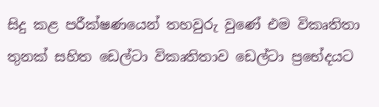සිදු කළ පරීක්ෂණයෙන් තහවුරු වුණේ එම විකෘතිතා තුනක් සහිත ඩෙල්ටා විකෘතිතාව ඩෙල්ටා ප්‍රභේදයට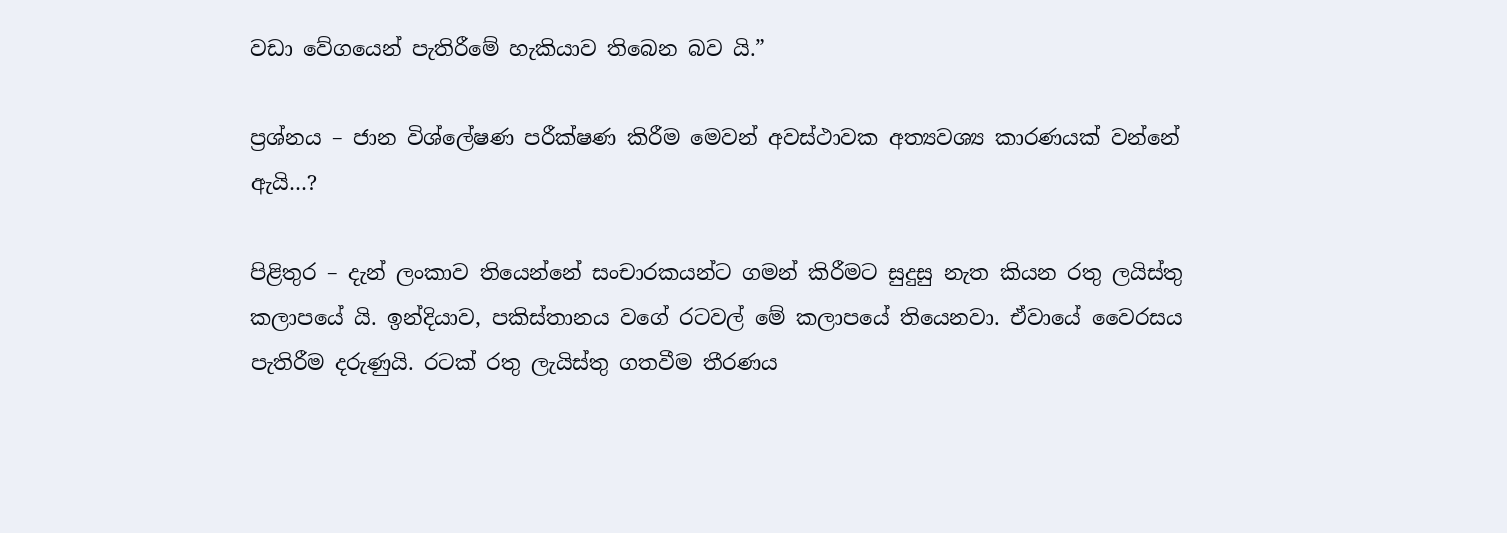වඩා වේගයෙන් පැතිරීමේ හැකියාව තිබෙන බව යි.”

ප්‍රශ්නය – ජාන විශ්ලේෂණ පරීක්ෂණ කිරීම මෙවන් අවස්ථාවක අත්‍යවශ්‍ය කාරණයක් වන්නේ ඇයි…?

පිළිතුර – දැන් ලංකාව තියෙන්නේ සංචාරකයන්ට ගමන් කිරීමට සුදුසු නැත කියන රතු ලයිස්තු කලාපයේ යි. ඉන්දියාව, පකිස්තානය වගේ රටවල් මේ කලාපයේ තියෙනවා. ඒවායේ වෛරසය පැතිරීම දරුණුයි. රටක් රතු ලැයිස්තු ගතවීම තීරණය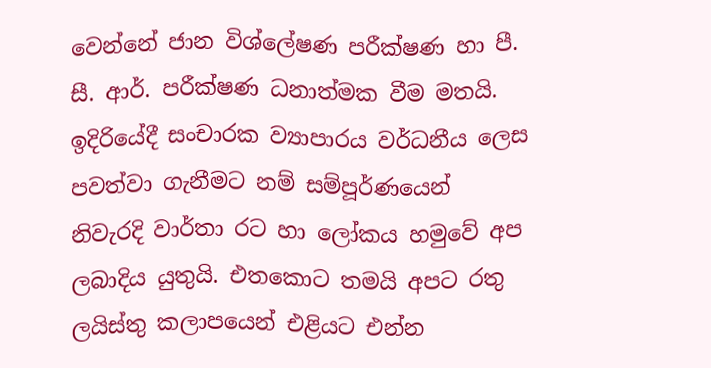වෙන්නේ ජාන විශ්ලේෂණ පරීක්ෂණ හා පී. සී. ආර්. පරීක්ෂණ ධනාත්මක වීම මතයි. ඉදිරියේදී සංචාරක ව්‍යාපාරය වර්ධනීය ලෙස පවත්වා ගැනීමට නම් සම්පූර්ණයෙන් නිවැරදි වාර්තා රට හා ලෝකය හමුවේ අප ලබාදිය යුතුයි. එතකොට තමයි අපට රතු ලයිස්තු කලාපයෙන් එළියට එන්න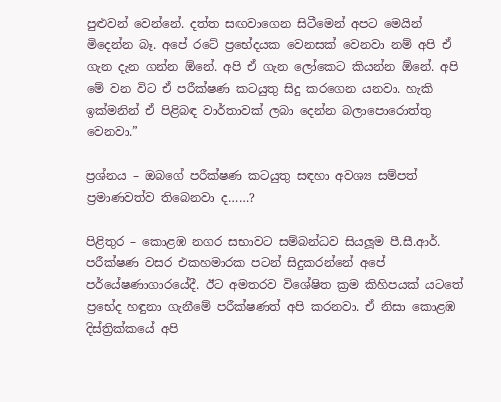පුළුවන් වෙන්නේ. දත්ත සඟවාගෙන සිටීමෙන් අපට මෙයින් මිදෙන්න බෑ. අපේ රටේ ප්‍රභේදයක වෙනසක් වෙනවා නම් අපි ඒ ගැන දැන ගන්න ඕනේ. අපි ඒ ගැන ලෝකෙට කියන්න ඕනේ. අපි මේ වන විට ඒ පරීක්ෂණ කටයුතු සිදු කරගෙන යනවා. හැකි ඉක්මනින් ඒ පිළිබඳ වාර්තාවක් ලබා දෙන්න බලාපොරොත්තු වෙනවා.”

ප්‍රශ්නය – ඔබගේ පරීක්ෂණ කටයුතු සඳහා අවශ්‍ය සම්පත් ප්‍රමාණවත්ව තිබෙනවා ද……?

පිළිතුර – කොළඹ නගර සභාවට සම්බන්ධව සියලූම පී.සී.ආර්. පරීක්ෂණ වසර එකහමාරක පටන් සිදුකරන්නේ අපේ පර්යේෂණාගාරයේදී. ඊට අමතරව විශේෂිත ක්‍රම කිහිපයක් යටතේ ප්‍රභේද හඳුනා ගැනීමේ පරීක්ෂණත් අපි කරනවා. ඒ නිසා කොළඹ දිස්ත්‍රික්කයේ අපි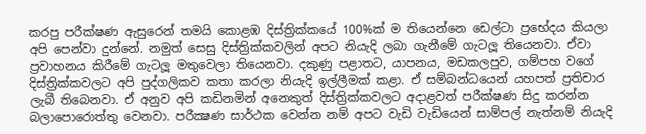කරපු පරීක්ෂණ ඇසුරෙන් තමයි කොළඹ දිස්ත්‍රික්කයේ 100%ක් ම තියෙන්නෙ ඩෙල්ටා ප්‍රභේදය කියලා අපි පෙන්වා දුන්නේ. නමුත් සෙසු දිස්ත්‍රික්කවලින් අපට නියැදි ලබා ගැනීමේ ගැටලූ තියෙනවා. ඒවා ප්‍රවාහනය කිරීමේ ගැටලූ මතුවෙලා තියෙනවා. දකුණු පළාතට, යාපනය, මඩකලපුව, ගම්පහ වගේ දිස්ත්‍රික්කවලට අපි පුද්ගලිකව කතා කරලා නියැදි ඉල්ලීමක් කළා. ඒ සම්බන්ධයෙන් යහපත් ප්‍රතිචාර ලැබී තිබෙනවා. ඒ අනුව අපි කඩිනමින් අනෙකුත් දිස්ත්‍රික්කවලට අදාළවත් පරීක්ෂණ සිදු කරන්න බලාපොරොත්තු වෙනවා. පරීක්‍ෂණ සාර්ථක වෙන්න නම් අපට වැඩි වැඩියෙන් සාම්පල් නැත්නම් නියැදි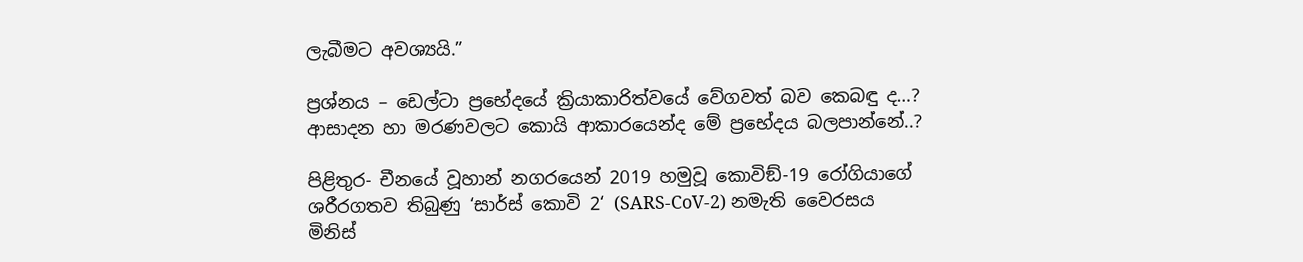ලැබීමට අවශ්‍යයි.”

ප්‍රශ්නය – ඩෙල්ටා ප්‍රභේදයේ ක්‍රියාකාරිත්වයේ වේගවත් බව කෙබඳු ද…? ආසාදන හා මරණවලට කොයි ආකාරයෙන්ද මේ ප්‍රභේදය බලපාන්නේ..?

පිළිතුර- චීනයේ වූහාන් නගරයෙන් 2019 හමුවූ කොවිඞ්-19 රෝගියාගේ ශරීරගතව තිබුණු ‘සාර්ස් කොවි 2‘ (SARS-CoV-2) නමැති වෛරසය මිනිස්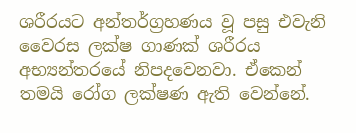ශරීරයට අන්තර්ග්‍රහණය වූ පසු එවැනි වෛරස ලක්ෂ ගාණක් ශරීරය අභ්‍යන්තරයේ නිපදවෙනවා. ඒකෙන් තමයි රෝග ලක්ෂණ ඇති වෙන්නේ.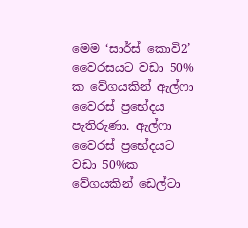මෙම ‘සාර්ස් කොවි2’ වෛරසයට වඩා 50% ක වේගයකින් ඇල්ෆා වෛරස් ප්‍රභේදය පැතිරුණා. ඇල්ෆා වෛරස් ප්‍රභේදයට වඩා 50%ක වේගයකින් ඩෙල්ටා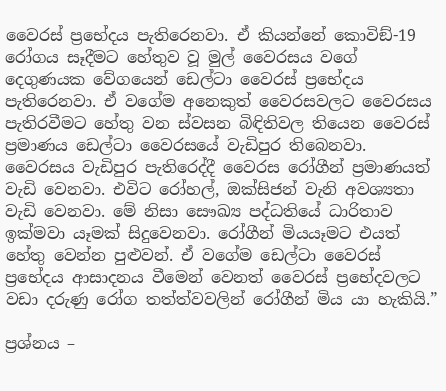වෛරස් ප්‍රභේදය පැතිරෙනවා. ඒ කියන්නේ කොවිඞ්-19 රෝගය සෑදීමට හේතුව වූ මුල් වෛරසය වගේ දෙගුණයක වේගයෙන් ඩෙල්ටා වෛරස් ප්‍රභේදය පැතිරෙනවා. ඒ වගේම අනෙකුත් වෛරසවලට වෛරසය පැතිරවීමට හේතු වන ස්වසන බිඳිතිවල තියෙන වෛරස් ප්‍රමාණය ඩෙල්ටා වෛරසයේ වැඩිපුර තිබෙනවා. වෛරසය වැඩිපුර පැතිරෙද්දී වෛරස රෝගීන් ප්‍රමාණයත් වැඩි වෙනවා. එවිට රෝහල්, ඔක්සිජන් වැනි අවශ්‍යතා වැඩි වෙනවා. මේ නිසා සෞඛ්‍ය පද්ධතියේ ධාරිතාව ඉක්මවා යෑමක් සිදුවෙනවා. රෝගීන් මියයෑමට එයත් හේතු වෙන්න පුළුවන්. ඒ වගේම ඩෙල්ටා වෛරස් ප්‍රභේදය ආසාදනය වීමෙන් වෙනත් වෛරස් ප්‍රභේදවලට වඩා දරුණු රෝග තත්ත්වවලින් රෝගීන් මිය යා හැකියි.”

ප්‍රශ්නය –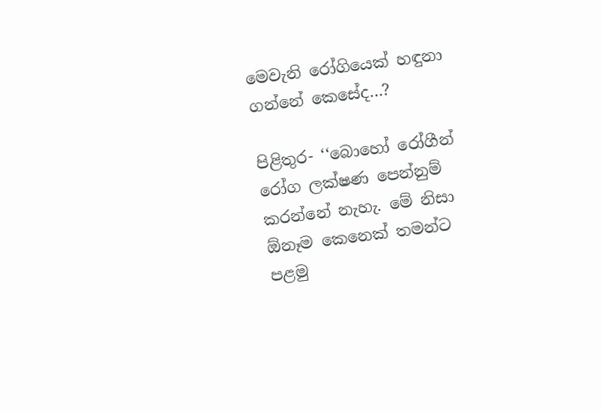මෙවැනි රෝගියෙක් හඳුනා ගන්නේ කෙසේද…?

පිළිතුර- ‘‘බොහෝ රෝගීන් රෝග ලක්ෂණ පෙන්නුම් කරන්නේ නැහැ. මේ නිසා ඕනෑම කෙනෙක් තමන්ට පළමු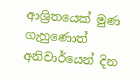ආශ්‍රිතයෙක් මුණ ගැහුණොත් අනිවාර්යෙන් දින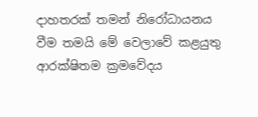දාහතරක් තමන් නිරෝධායනය වීම තමයි මේ වෙලාවේ කළයුතු ආරක්ෂිතම ක්‍රමවේදය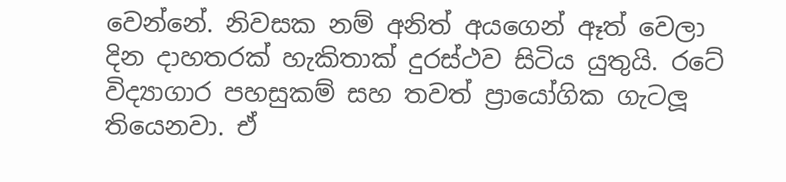වෙන්නේ. නිවසක නම් අනිත් අයගෙන් ඈත් වෙලා දින දාහතරක් හැකිතාක් දුරස්ථව සිටිය යුතුයි. රටේ විද්‍යාගාර පහසුකම් සහ තවත් ප්‍රායෝගික ගැටලූ තියෙනවා. ඒ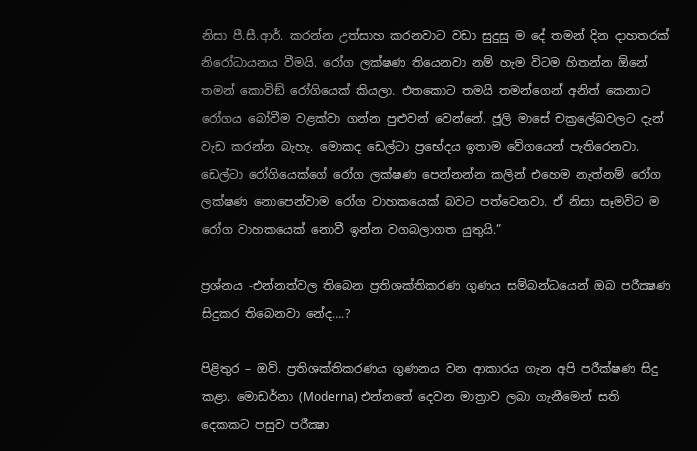නිසා පී.සී.ආර්. කරන්න උත්සාහ කරනවාට වඩා සුදුසු ම දේ තමන් දින දාහතරක් නිරෝධායනය වීමයි. රෝග ලක්ෂණ තියෙනවා නම් හැම විටම හිතන්න ඕනේ තමන් කොවිඞ් රෝගියෙක් කියලා. එතකොට තමයි තමන්ගෙන් අනිත් කෙනාට රෝගය බෝවීම වළක්වා ගන්න පුළුවන් වෙන්නේ. ජූලි මාසේ චක්‍රලේඛවලට දැන් වැඩ කරන්න බැහැ. මොකද ඩෙල්ටා ප්‍රභේදය ඉතාම වේගයෙන් පැතිරෙනවා. ඩෙල්ටා රෝගියෙක්ගේ රෝග ලක්ෂණ පෙන්නන්න කලින් එහෙම නැත්නම් රෝග ලක්ෂණ නොපෙන්වාම රෝග වාහකයෙක් බවට පත්වෙනවා. ඒ නිසා සෑමවිට ම රෝග වාහකයෙක් නොවී ඉන්න වගබලාගත යුතුයි.”

ප්‍රශ්නය -එන්නත්වල තිබෙන ප්‍රතිශක්තිකරණ ගුණය සම්බන්ධයෙන් ඔබ පරීක්‍ෂණ සිදුකර තිබෙනවා නේද….?

පිළිතුර – ඔව්. ප්‍රතිශක්තිකරණය ගුණනය වන ආකාරය ගැන අපි පරීක්ෂණ සිදු කළා. මොඩර්නා (Moderna) එන්නතේ දෙවන මාත්‍රාව ලබා ගැනීමෙන් සති දෙකකට පසුව පරීක්‍ෂා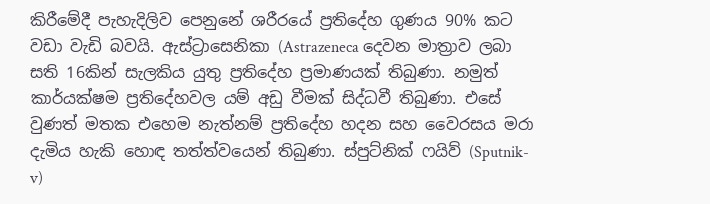කිරීමේදී පැහැදිලිව පෙනුනේ ශරීරයේ ප්‍රතිදේහ ගුණය 90% කට වඩා වැඩි බවයි. ඇස්ට්‍රාසෙනිකා (Astrazeneca දෙවන මාත්‍රාව ලබා සති 16කින් සැලකිය යුතු ප්‍රතිදේහ ප්‍රමාණයක් තිබුණා. නමුත් කාර්යක්ෂම ප්‍රතිදේහවල යම් අඩු වීමක් සිද්ධවී තිබුණා. එසේ වුණත් මතක එහෙම නැත්නම් ප්‍රතිදේහ හදන සහ වෛරසය මරා දැමිය හැකි හොඳ තත්ත්වයෙන් තිබුණා. ස්පුට්නික් ෆයිව් (Sputnik-v)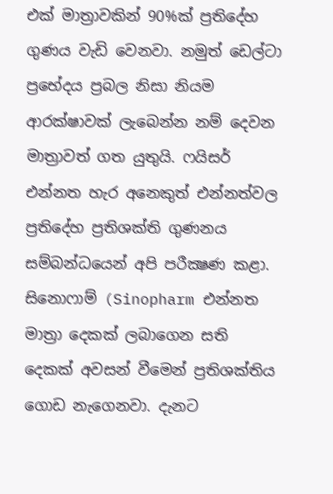එක් මාත්‍රාවකින් 90%ක් ප්‍රතිදේහ ගුණය වැඩි වෙනවා. නමුත් ඩෙල්ටා ප්‍රභේදය ප්‍රබල නිසා නියම ආරක්ෂාවක් ලැබෙන්න නම් දෙවන මාත්‍රාවත් ගත යුතුයි. ෆයිසර් එන්නත හැර අනෙකුත් එන්නත්වල ප්‍රතිදේහ ප්‍රතිශක්ති ගුණනය සම්බන්ධයෙන් අපි පරීක්‍ෂණ කළා. සිනොෆාම් (Sinopharm එන්නත මාත්‍රා දෙකක් ලබාගෙන සති දෙකක් අවසන් වීමෙන් ප්‍රතිශක්තිය ගොඩ නැගෙනවා. දැනට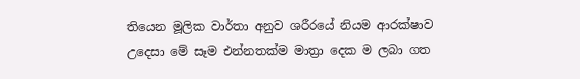තියෙන මූලික වාර්තා අනුව ශරීරයේ නියම ආරක්ෂාව උදෙසා මේ සෑම එන්නතක්ම මාත්‍රා දෙක ම ලබා ගත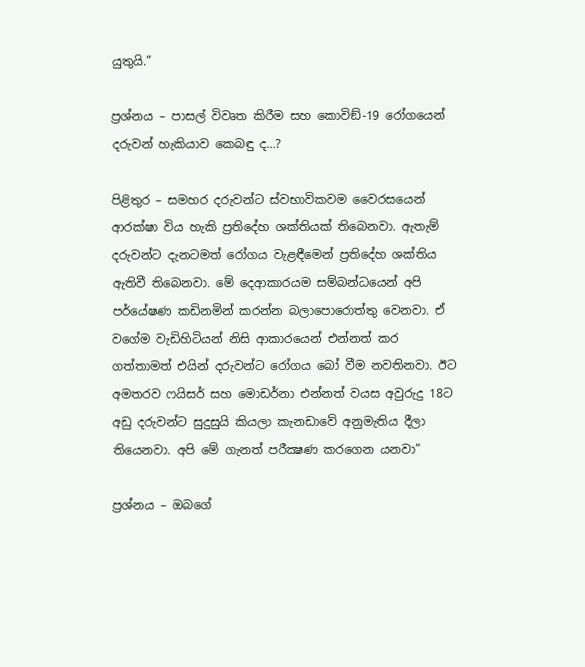යුතුයි.”

ප්‍රශ්නය – පාසල් විවෘත කිරීම සහ කොවිඞ්-19 රෝගයෙන් දරුවන් හැකියාව කෙබඳු ද…?

පිළිතුර – සමහර දරුවන්ට ස්වභාවිකවම වෛරසයෙන් ආරක්ෂා විය හැකි ප්‍රතිදේහ ශක්තියක් තිබෙනවා. ඇතැම් දරුවන්ට දැනටමත් රෝගය වැළඳීමෙන් ප්‍රතිදේහ ශක්තිය ඇතිවී තිබෙනවා. මේ දෙආකාරයම සම්බන්ධයෙන් අපි පර්යේෂණ කඩිනමින් කරන්න බලාපොරොත්තු වෙනවා. ඒ වගේම වැඩිහිටියන් නිසි ආකාරයෙන් එන්නත් කර ගත්තාමත් එයින් දරුවන්ට රෝගය බෝ වීම නවතිනවා. ඊට අමතරව ෆයිසර් සහ මොඩර්නා එන්නත් වයස අවුරුදු 18ට අඩු දරුවන්ට සුදුසුයි කියලා කැනඩාවේ අනුමැතිය දීලා තියෙනවා. අපි මේ ගැනත් පරීක්‍ෂණ කරගෙන යනවා”

ප්‍රශ්නය – ඔබගේ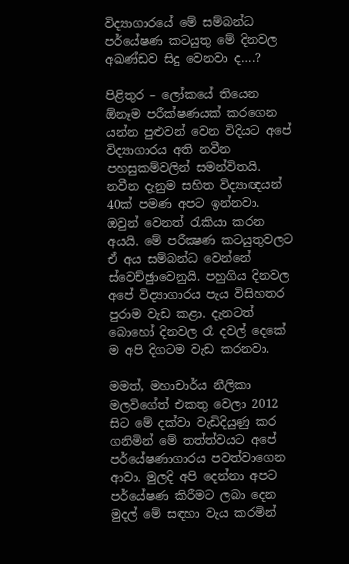විද්‍යාගාරයේ මේ සම්බන්ධ පර්යේෂණ කටයුතු මේ දිනවල අඛණ්ඩව සිදු වෙනවා ද….?

පිළිතුර – ලෝකයේ තියෙන ඕනෑම පරීක්ෂණයක් කරගෙන යන්න පුළුවන් වෙන විදියට අපේ විද්‍යාගාරය අති නවීන පහසුකම්වලින් සමන්විතයි. නවීන දැනුම සහිත විද්‍යාඥයන් 40ක් පමණ අපට ඉන්නවා. ඔවුන් වෙනත් රැකියා කරන අයයි. මේ පරීක්‍ෂණ කටයුතුවලට ඒ අය සම්බන්ධ වෙන්නේ ස්වෙච්ඡුාවෙනුයි. පහුගිය දිනවල අපේ විද්‍යාගාරය පැය විසිහතර පුරාම වැඩ කළා. දැනටත් බොහෝ දිනවල රෑ දවල් දෙකේ ම අපි දිගටම වැඩ කරනවා.

මමත්, මහාචාර්ය නීලිකා මලවිගේත් එකතු වෙලා 2012 සිට මේ දක්වා වැඩිදියුණු කර ගනිමින් මේ තත්ත්වයට අපේ පර්යේෂණාගාරය පවත්වාගෙන ආවා. මුලදි අපි දෙන්නා අපට පර්යේෂණ කිරීමට ලබා දෙන මුදල් මේ සඳහා වැය කරමින්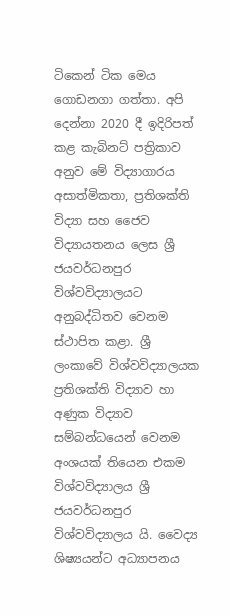ටිකෙන් ටික මෙය ගොඩනගා ගත්තා. අපි දෙන්නා 2020 දී ඉදිරිපත් කළ කැබිනට් පත්‍රිකාව අනුව මේ විද්‍යාගාරය අසාත්මිකතා, ප්‍රතිශක්ති විද්‍යා සහ ජෛව විද්‍යායතනය ලෙස ශ්‍රී ජයවර්ධනපුර විශ්වවිද්‍යාලයට අනුබද්ධිතව වෙනම ස්ථාපිත කළා. ශ්‍රී ලංකාවේ විශ්වවිද්‍යාලයක ප්‍රතිශක්ති විද්‍යාව හා අණුක විද්‍යාව සම්බන්ධයෙන් වෙනම අංශයක් තියෙන එකම විශ්වවිද්‍යාලය ශ්‍රී ජයවර්ධනපුර විශ්වවිද්‍යාලය යි. වෛද්‍ය ශිෂ්‍යයන්ට අධ්‍යාපනය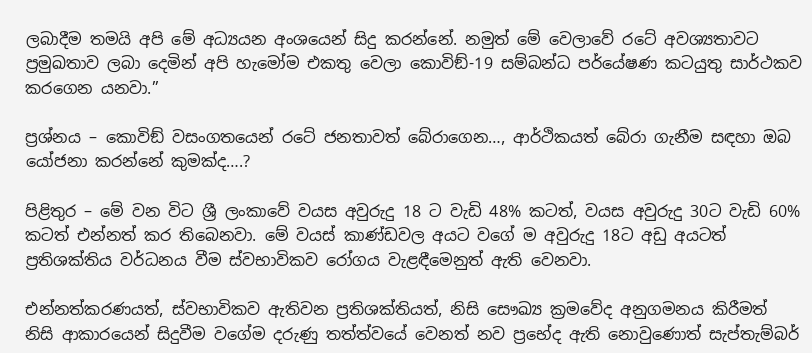ලබාදීම තමයි අපි මේ අධ්‍යයන අංශයෙන් සිදු කරන්නේ. නමුත් මේ වෙලාවේ රටේ අවශ්‍යතාවට ප්‍රමුඛතාව ලබා දෙමින් අපි හැමෝම එකතු වෙලා කොවිඞ්-19 සම්බන්ධ පර්යේෂණ කටයුතු සාර්ථකව කරගෙන යනවා.”

ප්‍රශ්නය – කොවිඞ් වසංගතයෙන් රටේ ජනතාවත් බේරාගෙන…, ආර්ථිකයත් බේරා ගැනීම සඳහා ඔබ යෝජනා කරන්නේ කුමක්ද….?

පිළිතුර – මේ වන විට ශ්‍රී ලංකාවේ වයස අවුරුදු 18 ට වැඩි 48% කටත්, වයස අවුරුදු 30ට වැඩි 60% කටත් එන්නත් කර තිබෙනවා. මේ වයස් කාණ්ඩවල අයට වගේ ම අවුරුදු 18ට අඩු අයටත් ප්‍රතිශක්තිය වර්ධනය වීම ස්වභාවිකව රෝගය වැළඳීමෙනුත් ඇති වෙනවා.

එන්නත්කරණයත්, ස්වභාවිකව ඇතිවන ප්‍රතිශක්තියත්, නිසි සෞඛ්‍ය ක්‍රමවේද අනුගමනය කිරීමත් නිසි ආකාරයෙන් සිදුවීම වගේම දරුණු තත්ත්වයේ වෙනත් නව ප්‍රභේද ඇති නොවුණොත් සැප්තැම්බර්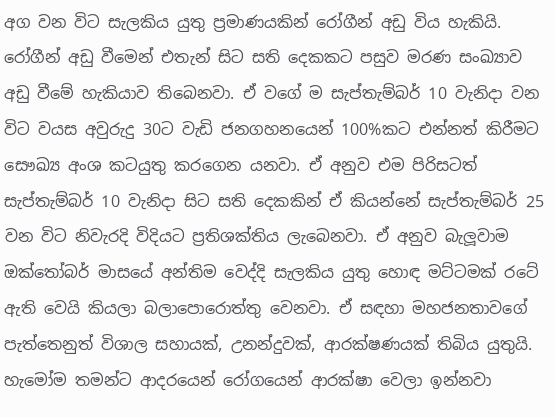අග වන විට සැලකිය යුතු ප්‍රමාණයකින් රෝගීන් අඩු විය හැකියි. රෝගීන් අඩු වීමෙන් එතැන් සිට සති දෙකකට පසුව මරණ සංඛ්‍යාව අඩු වීමේ හැකියාව තිබෙනවා. ඒ වගේ ම සැප්තැම්බර් 10 වැනිදා වන විට වයස අවුරුදු 30ට වැඩි ජනගහනයෙන් 100%කට එන්නත් කිරීමට සෞඛ්‍ය අංශ කටයුතු කරගෙන යනවා. ඒ අනුව එම පිරිසටත් සැප්තැම්බර් 10 වැනිදා සිට සති දෙකකින් ඒ කියන්නේ සැප්තැම්බර් 25 වන විට නිවැරදි විදියට ප්‍රතිශක්තිය ලැබෙනවා. ඒ අනුව බැලූවාම ඔක්තෝබර් මාසයේ අන්තිම වෙද්දි සැලකිය යුතු හොඳ මට්ටමක් රටේ ඇති වෙයි කියලා බලාපොරොත්තු වෙනවා. ඒ සඳහා මහජනතාවගේ පැත්තෙනුත් විශාල සහායක්, උනන්දුවක්, ආරක්ෂණයක් තිබිය යුතුයි. හැමෝම තමන්ට ආදරයෙන් රෝගයෙන් ආරක්ෂා වෙලා ඉන්නවා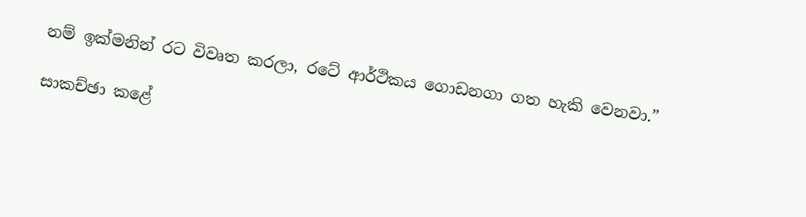නම් ඉක්මනින් රට විවෘත කරලා, රටේ ආර්ථිකය ගොඩනගා ගත හැකි වෙනවා.”

සාකච්ඡා කළේ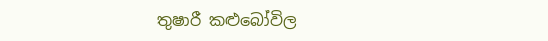තුෂාරී කළුබෝවිල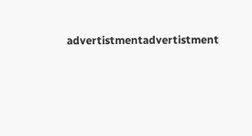advertistmentadvertistment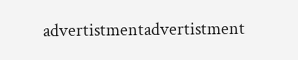advertistmentadvertistment